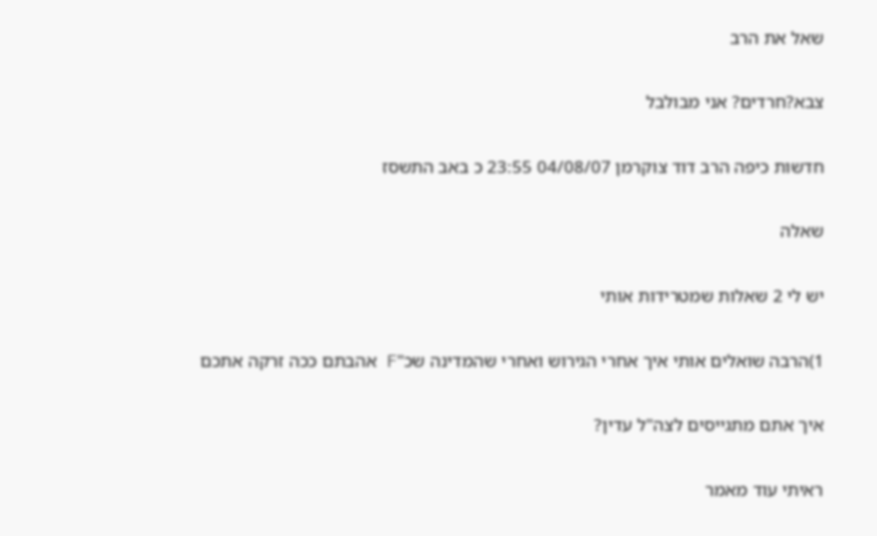שאל את הרב

צבא?חרדים? אני מבולבל

חדשות כיפה הרב דוד צוקרמן 04/08/07 23:55 כ באב התשסז

שאלה

יש לי 2 שאלות שמטרידות אותי

1)הרבה שואלים אותי איך אחרי הגירוש ואחרי שהמדינה שכ"F אהבתם ככה זרקה אתכם

איך אתם מתגייסים לצה"ל עדין?

ראיתי עוד מאמר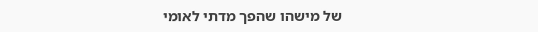של מישהו שהפך מדתי לאומי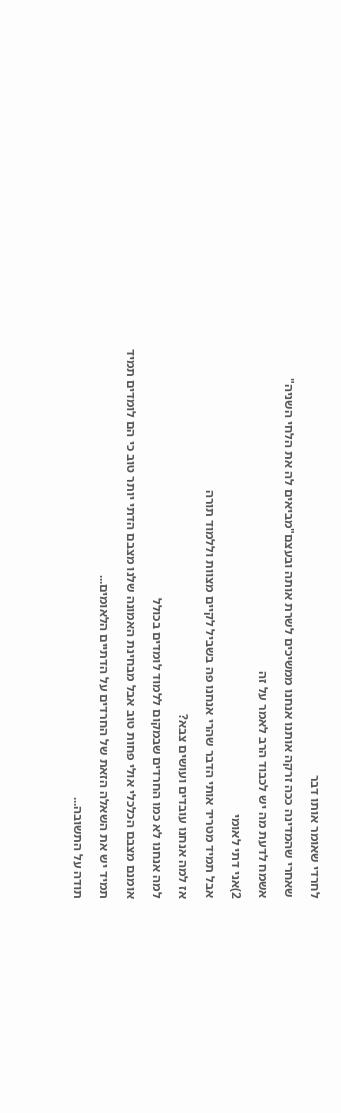לחרדי שאומר אותו דבר

שאחרי שהמדינה ככה זרקה אותנו אנחנו ממשיכים לשרת אותה ובעצם"מביאים לה את הלחי השניה"

אשמח לדעת מה יש לכבוד הרב לאמר על זה

2)אני דתי לאומי

אבל תמיד מטריד אותי הדבר שהרי אנחנו פה בשביל לקיים מצוות וללמוד תורה

אז למה אנחנו עובדים ועושים צבא?

למה אנחנו לא כמו החרדים שבמקום ללמוד לומדים בכולל

אומנם מצבם הכלכלי אולי פחות טוב אבל מבחינת האמונה שלנו מצבם הדתי יותר טוב כי הם לומדים תמיד

תמיד יש את השאלה הזאת של החרדים על הדתיים הלאומים...

תודה על התשובה...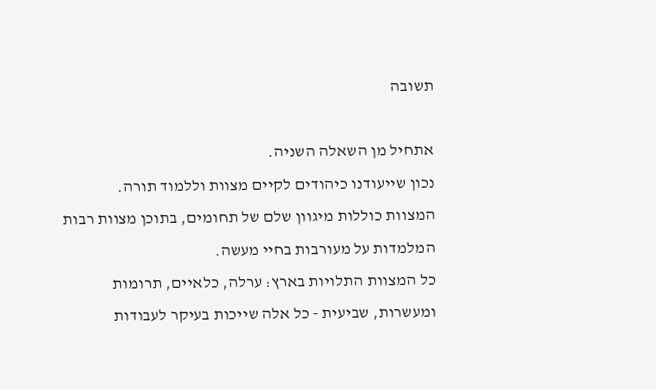תשובה

אתחיל מן השאלה השניה.
נכון שייעודנו כיהודים לקיים מצוות וללמוד תורה.
המצוות כוללות מיגוון שלם של תחומים, בתוכן מצוות רבות המלמדות על מעורבות בחיי מעשה.
כל המצוות התלויות בארץ: ערלה, כלאיים, תרומות ומעשרות, שביעית - כל אלה שייכות בעיקר לעבודות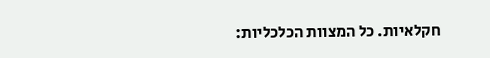חקלאיות. כל המצוות הכלכליות: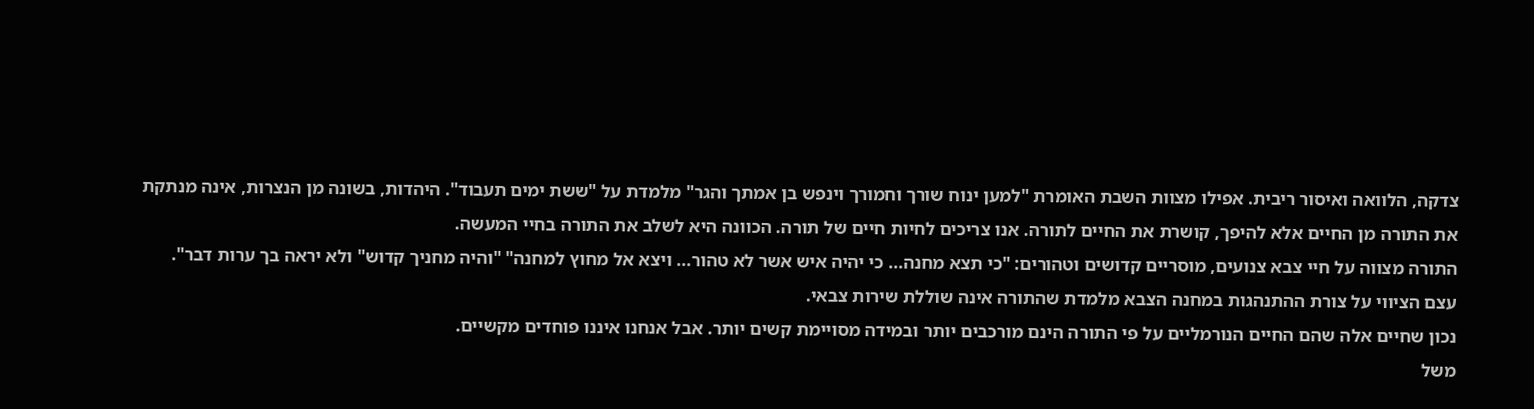צדקה, הלוואה ואיסור ריבית. אפילו מצוות השבת האומרת "למען ינוח שורך וחמורך וינפש בן אמתך והגר" מלמדת על "ששת ימים תעבוד". היהדות, בשונה מן הנצרות, אינה מנתקת את התורה מן החיים אלא להיפך, קושרת את החיים לתורה. אנו צריכים לחיות חיים של תורה. הכוונה היא לשלב את התורה בחיי המעשה.
התורה מצווה על חיי צבא צנועים, מוסריים קדושים וטהורים: "כי תצא מחנה... כי יהיה איש אשר לא טהור... ויצא אל מחוץ למחנה" "והיה מחניך קדוש" ולא יראה בך ערות דבר". עצם הציווי על צורת ההתנהגות במחנה הצבא מלמדת שהתורה אינה שוללת שירות צבאי.
נכון שחיים אלה שהם החיים הנורמליים על פי התורה הינם מורכבים יותר ובמידה מסויימת קשים יותר. אבל אנחנו איננו פוחדים מקשיים.
משל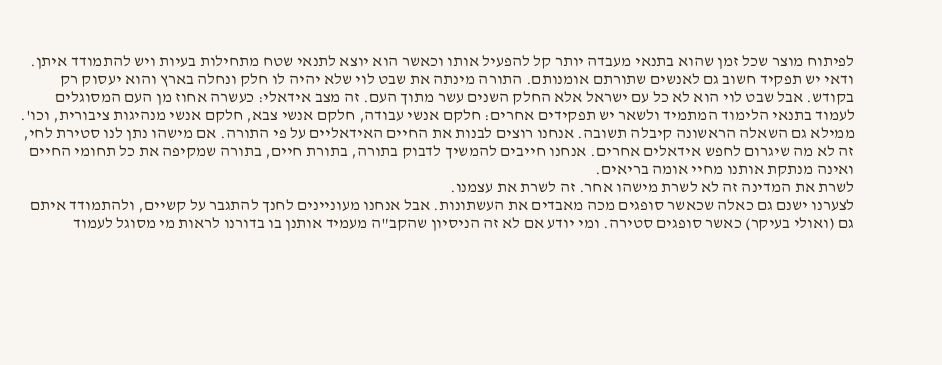לפיתוח מוצר שכל זמן שהוא בתנאי מעבדה יותר קל להפעיל אותו וכאשר הוא יוצא לתנאי שטח מתחילות בעיות ויש להתמודד איתן.
ודאי יש תפקיד חשוב גם לאנשים שתורתם אומנותם. התורה מינתה את שבט לוי שלא יהיה לו חלק ונחלה בארץ והוא יעסוק רק בקודש. אבל שבט לוי הוא לא כל עם ישראל אלא החלק השנים עשר מתוך העם. זה מצב אידאלי: כעשרה אחוז מן העם המסוגלים לעמוד בתנאי הלימוד המתמיד ולשאר יש תפקידים אחרים: חלקם אנשי עבודה, חלקם אנשי צבא, חלקם אנשי מנהיגות ציבורית, וכו'.
ממילא גם השאלה הראשונה קיבלה תשובה. אנחנו רוצים לבנות את החיים האידאליים על פי התורה. אם מישהו נתן לנו סטירת לחי, זה לא מה שיגרום לחפש אידאלים אחרים. אנחנו חייבים להמשיך לדבוק בתורה, בתורת חיים, בתורה שמקיפה את כל תחומי החיים ואינה מנתקת אותנו מחיי אומה בריאים.
לשרת את המדינה זה לא לשרת מישהו אחר. זה לשרת את עצמנו.
לצערנו ישנם גם כאלה שכאשר סופגים מכה מאבדים את העשתונות. אבל אנחנו מעוניינים לחנך להתגבר על קשיים, ולהתמודד איתם גם (ואולי בעיקר) כאשר סופגים סטירה. ומי יודע אם לא זה הניסיון שהקב"ה מעמיד אותנן בו בדורנו לראות מי מסוגל לעמוד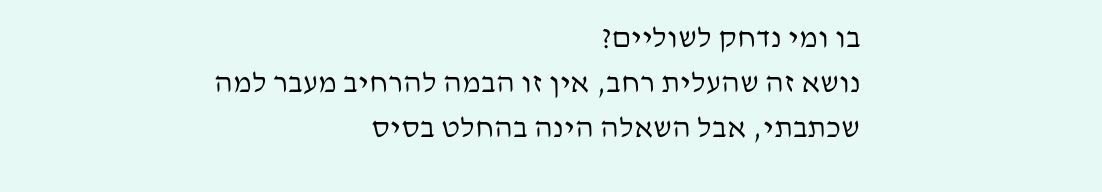בו ומי נדחק לשוליים?
נושא זה שהעלית רחב, אין זו הבמה להרחיב מעבר למה שכתבתי, אבל השאלה הינה בהחלט בסיס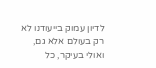לדיון עמוק בייעודנו לא רק בעולם אלא גם, ואולי בעיקר, כל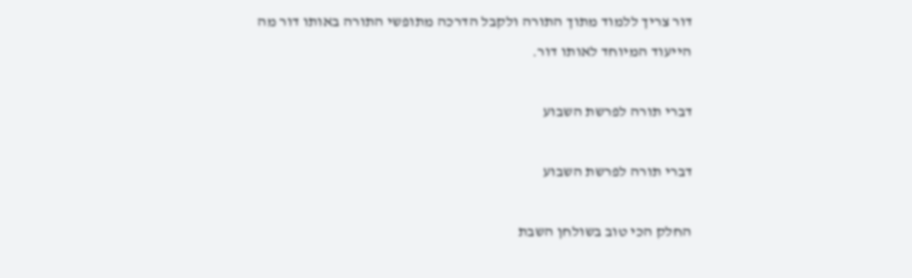דור צריך ללמוד מתוך התורה ולקבל הדרכה מתופשי התורה באותו דור מה הייעוד המיוחד לאותו דור.

דברי תורה לפרשת השבוע

דברי תורה לפרשת השבוע

החלק הכי טוב בשולחן השבת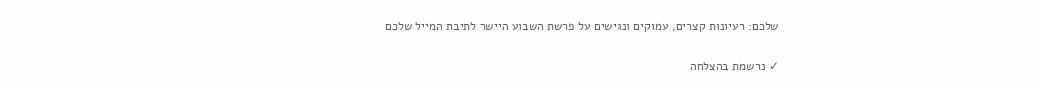שלכם: רעיונות קצרים, עמוקים ונגישים על פרשת השבוע היישר לתיבת המייל שלכם

✓ נרשמת בהצלחה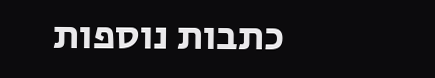כתבות נוספות